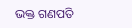ଭକ୍ତ ଗଣପତି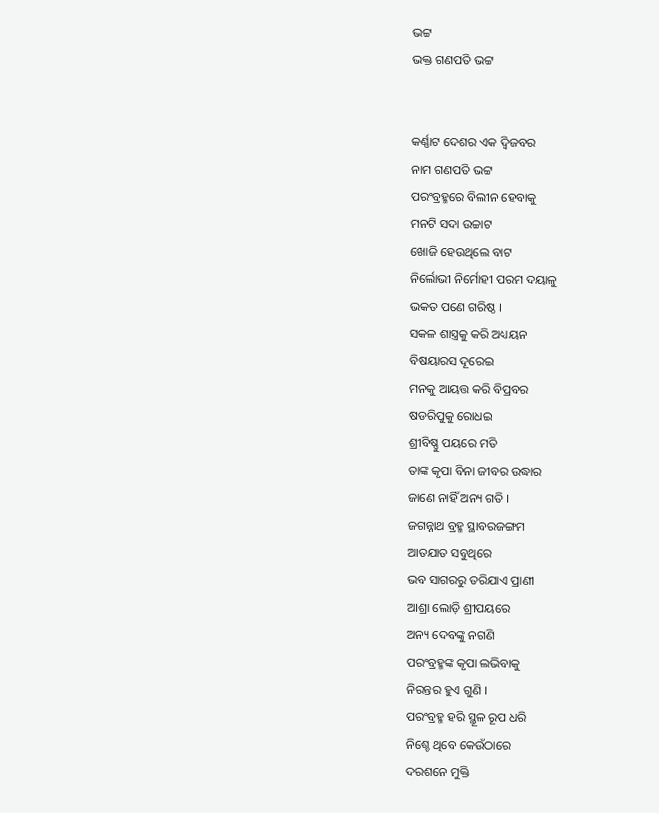ଭଟ୍ଟ
ଭକ୍ତ ଗଣପତି ଭଟ୍ଟ


କର୍ଣ୍ଣାଟ ଦେଶର ଏକ ଦ୍ବିଜବର
ନାମ ଗଣପତି ଭଟ୍ଟ
ପରଂବ୍ରହ୍ମରେ ବିଲୀନ ହେବାକୁ
ମନଟି ସଦା ଉଚ୍ଚାଟ
ଖୋଜି ହେଉଥିଲେ ବାଟ
ନିର୍ଲୋଭୀ ନିର୍ମୋହୀ ପରମ ଦୟାଳୁ
ଭକତ ପଣେ ଗରିଷ୍ଠ ।
ସକଳ ଶାସ୍ତ୍ରକୁ କରି ଅଧ୍ୟୟନ
ବିଷୟାରସ ଦୂରେଇ
ମନକୁ ଆୟତ୍ତ କରି ବିପ୍ରବର
ଷଡରିପୁକୁ ରୋଧଇ
ଶ୍ରୀବିଷ୍ଣୁ ପୟରେ ମତି
ତାଙ୍କ କୃପା ବିନା ଜୀବର ଉଦ୍ଧାର
ଜାଣେ ନାହିଁ ଅନ୍ୟ ଗତି ।
ଜଗନ୍ନାଥ ବ୍ରହ୍ମ ସ୍ଥାବରଜଙ୍ଗମ
ଆତଯାତ ସବୁଥିରେ
ଭବ ସାଗରରୁ ତରିଯାଏ ପ୍ରାଣୀ
ଆଶ୍ରା ଲୋଡ଼ି ଶ୍ରୀପୟରେ
ଅନ୍ୟ ଦେବଙ୍କୁ ନଗଣି
ପରଂବ୍ରହ୍ମଙ୍କ କୃପା ଲଭିବାକୁ
ନିରନ୍ତର ହୁଏ ଗୁଣି ।
ପରଂବ୍ରହ୍ମ ହରି ସ୍ଥୂଳ ରୂପ ଧରି
ନିଶ୍ଚେ ଥିବେ କେଉଁଠାରେ
ଦରଶନେ ମୁକ୍ତି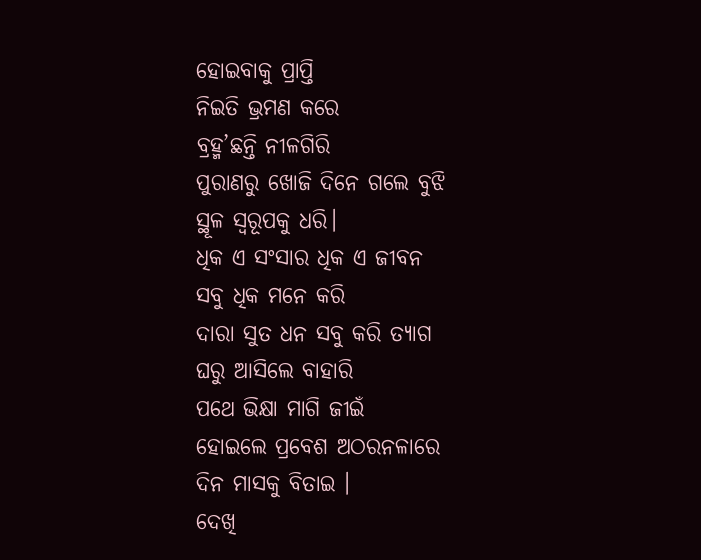ହୋଇବାକୁ ପ୍ରାପ୍ତି
ନିଇତି ଭ୍ରମଣ କରେ
ବ୍ରହ୍ମ’ଛନ୍ତି ନୀଳଗିରି
ପୁରାଣରୁ ଖୋଜି ଦିନେ ଗଲେ ବୁଝି
ସ୍ଥୂଳ ସ୍ବରୂପକୁ ଧରି।
ଧିକ ଏ ସଂସାର ଧିକ ଏ ଜୀବନ
ସବୁ ଧିକ ମନେ କରି
ଦାରା ସୁତ ଧନ ସବୁ କରି ତ୍ୟାଗ
ଘରୁ ଆସିଲେ ବାହାରି
ପଥେ ଭିକ୍ଷା ମାଗି ଜୀଇଁ
ହୋଇଲେ ପ୍ରବେଶ ଅଠରନଳାରେ
ଦିନ ମାସକୁ ବିତାଇ ।
ଦେଖି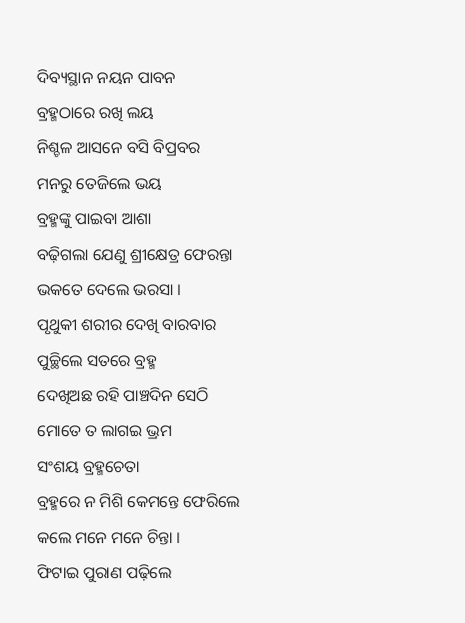ଦିବ୍ୟସ୍ଥାନ ନୟନ ପାବନ
ବ୍ରହ୍ମଠାରେ ରଖି ଲୟ
ନିଶ୍ଚଳ ଆସନେ ବସି ବିପ୍ରବର
ମନରୁ ତେଜିଲେ ଭୟ
ବ୍ରହ୍ମଙ୍କୁ ପାଇବା ଆଶା
ବଢ଼ିଗଲା ଯେଣୁ ଶ୍ରୀକ୍ଷେତ୍ର ଫେରନ୍ତା
ଭକତେ ଦେଲେ ଭରସା ।
ପୃଥୁକୀ ଶରୀର ଦେଖି ବାରବାର
ପୁଚ୍ଛିଲେ ସତରେ ବ୍ରହ୍ମ
ଦେଖିଅଛ ରହି ପାଞ୍ଚଦିନ ସେଠି
ମୋତେ ତ ଲାଗଇ ଭ୍ରମ
ସଂଶୟ ବ୍ରହ୍ମଚେତା
ବ୍ରହ୍ମରେ ନ ମିଶି କେମନ୍ତେ ଫେରିଲେ
କଲେ ମନେ ମନେ ଚିନ୍ତା ।
ଫିଟାଇ ପୁରାଣ ପଢ଼ିଲେ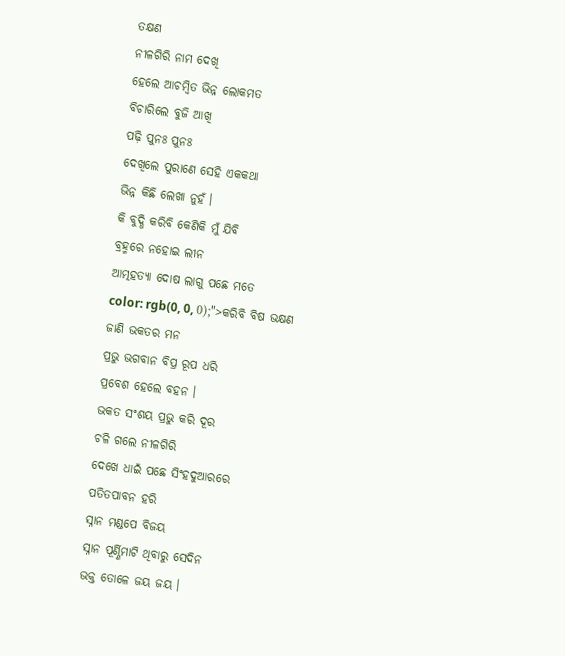ତକ୍ଷଣ
ନୀଳଗିରି ନାମ ଦେଖି
ହେଲେ ଆଚମ୍ବିତ ଭିନ୍ନ ଲୋକମତ
ବିଚାରିଲେ ବୁଜି ଆଖି
ପଢ଼ି ପୁନଃ ପୁନଃ
ଦେଖିଲେ ପୁରାଣେ ସେହି ଏକକଥା
ଭିନ୍ନ କିଛି ଲେଖା ନୁହଁ ।
କି ବୁଦ୍ଧି କରିବି କେଣିକି ମୁଁ ଯିବି
ବ୍ରହ୍ମରେ ନହୋଇ ଲୀନ
ଆତ୍ମହତ୍ୟା ଦୋଷ ଲାଗୁ ପଛେ ମତେ
color: rgb(0, 0, 0);">କରିବି ବିଷ ଭକ୍ଷଣ
ଜାଣି ଭକତର ମନ
ପ୍ରଭୁ ଭଗବାନ ବିପ୍ର ରୂପ ଧରି
ପ୍ରବେଶ ହେଲେ ବହନ ।
ଭକତ ସଂଶୟ ପ୍ରଭୁ କରି ଦୂର
ଚଳି ଗଲେ ନୀଳଗିରି
ଦେଖେ ଧାଇଁ ପଛେ ସିଂହଦୁଆରରେ
ପତିତପାବନ ହରି
ସ୍ନାନ ମଣ୍ଡପେ ବିଜୟ
ସ୍ନାନ ପୂର୍ଣ୍ଣିମାଟି ଥିବାରୁ ସେଦିନ
ଭକ୍ତ ତୋଳେ ଜୟ ଜୟ ।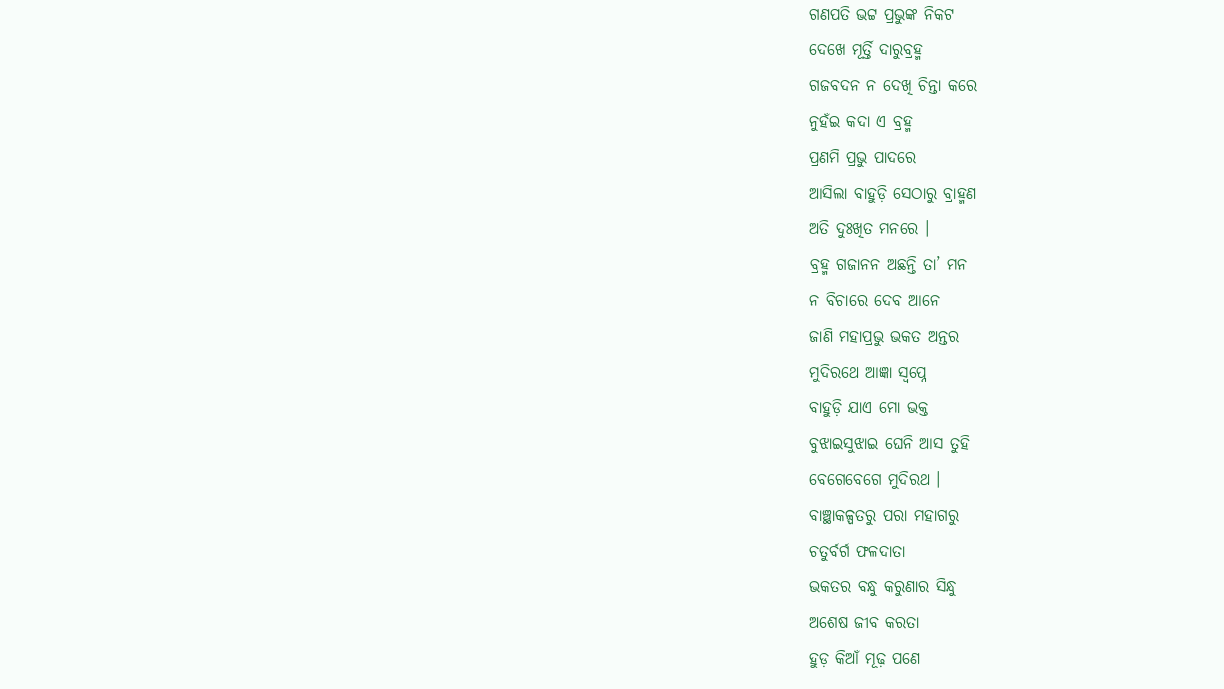ଗଣପତି ଭଟ୍ଟ ପ୍ରଭୁଙ୍କ ନିକଟ
ଦେଖେ ମୂର୍ତ୍ତି ଦାରୁବ୍ରହ୍ମ
ଗଜବଦନ ନ ଦେଖି ଚିନ୍ତା କରେ
ନୁହଁଇ କଦା ଏ ବ୍ରହ୍ମ
ପ୍ରଣମି ପ୍ରଭୁ ପାଦରେ
ଆସିଲା ବାହୁଡ଼ି ସେଠାରୁ ବ୍ରାହ୍ମଣ
ଅତି ଦୁଃଖିତ ମନରେ ।
ବ୍ରହ୍ମ ଗଜାନନ ଅଛନ୍ତି ତା’ ମନ
ନ ବିଚାରେ ଦେବ ଆନେ
ଜାଣି ମହାପ୍ରଭୁ ଭକତ ଅନ୍ତର
ମୁଦିରଥେ ଆଜ୍ଞା ସ୍ବପ୍ନେ
ବାହୁଡ଼ି ଯାଏ ମୋ ଭକ୍ତ
ବୁଝାଇସୁଝାଇ ଘେନି ଆସ ତୁହି
ବେଗେବେଗେ ମୁଦିରଥ ।
ବାଞ୍ଛାକଳ୍ପତରୁ ପରା ମହାଗରୁ
ଚତୁର୍ବର୍ଗ ଫଳଦାତା
ଭକତର ବନ୍ଧୁ କରୁଣାର ସିନ୍ଧୁ
ଅଶେଷ ଜୀବ କରତା
ହୁଡ଼ କିଆଁ ମୂଢ଼ ପଣେ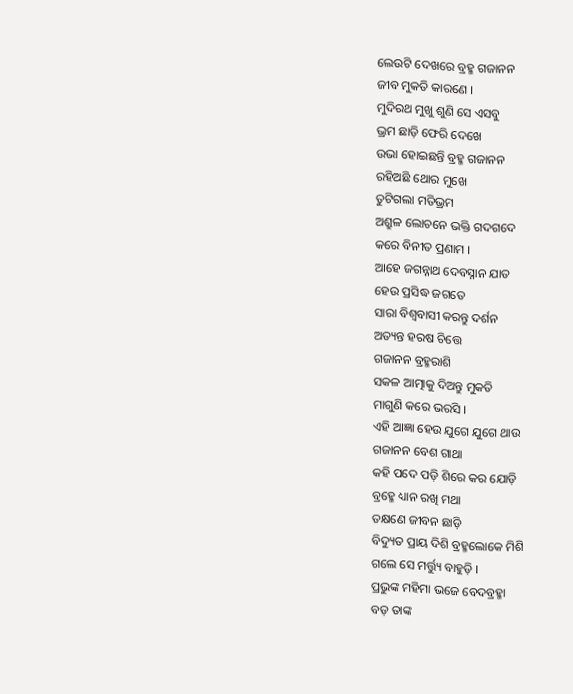ଲେଉଟି ଦେଖରେ ବ୍ରହ୍ମ ଗଜାନନ
ଜୀବ ମୁକତି କାରଣେ ।
ମୁଦିରଥ ମୁଖୁ ଶୁଣି ସେ ଏସବୁ
ଭ୍ରମ ଛାଡ଼ି ଫେରି ଦେଖେ
ଉଭା ହୋଇଛନ୍ତି ବ୍ରହ୍ମ ଗଜାନନ
ରହିଅଛି ଥୋର ମୁଖେ
ତୁଟିଗଲା ମତିଭ୍ରମ
ଅଶ୍ରୁଳ ଲୋଚନେ ଭକ୍ତି ଗଦଗଦେ
କରେ ବିନୀତ ପ୍ରଣାମ ।
ଆହେ ଜଗନ୍ନାଥ ଦେବସ୍ନାନ ଯାତ
ହେଉ ପ୍ରସିଦ୍ଧ ଜଗତେ
ସାରା ବିଶ୍ବବାସୀ କରନ୍ତୁ ଦର୍ଶନ
ଅତ୍ୟନ୍ତ ହରଷ ଚିତ୍ତେ
ଗଜାନନ ବ୍ରହ୍ମରାଶି
ସକଳ ଆତ୍ମାକୁ ଦିଅନ୍ତୁ ମୁକତି
ମାଗୁଣି କରେ ଭରସି ।
ଏହି ଆଜ୍ଞା ହେଉ ଯୁଗେ ଯୁଗେ ଥାଉ
ଗଜାନନ ବେଶ ଗାଥା
କହି ପଦେ ପଡ଼ି ଶିରେ କର ଯୋଡ଼ି
ବ୍ରହ୍ମେ ଧ୍ୟାନ ରଖି ମଥା
ତକ୍ଷଣେ ଜୀବନ ଛାଡ଼ି
ବିଦ୍ୟୁତ ପ୍ରାୟ ଦିଶି ବ୍ରହ୍ମଲୋକେ ମିଶି
ଗଲେ ସେ ମର୍ତ୍ତ୍ୟୁ ବାହୁଡ଼ି ।
ପ୍ରଭୁଙ୍କ ମହିମା ଭଜେ ବେଦବ୍ରହ୍ମା
ବଡ଼ ତାଙ୍କ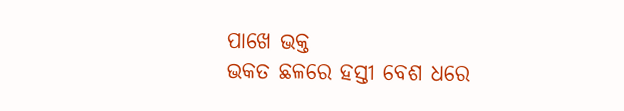ପାଖେ ଭକ୍ତ
ଭକତ ଛଳରେ ହସ୍ତୀ ବେଶ ଧରେ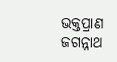ଭକ୍ତପ୍ରାଣ ଜଗନ୍ନାଥ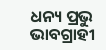ଧନ୍ୟ ପ୍ରଭୁ ଭାବଗ୍ରାହୀ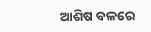ଆଶିଷ ବଳରେ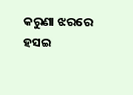କରୁଣା ଝରରେ
ହସଇ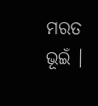ମରତ ଭୂଇଁ ।